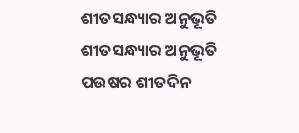ଶୀତସନ୍ଧ୍ୟାର ଅନୁଭୂତି
ଶୀତସନ୍ଧ୍ୟାର ଅନୁଭୂତି
ପଉଷର ଶୀତଦିନ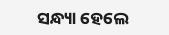ସନ୍ଧ୍ୟା ହେଲେ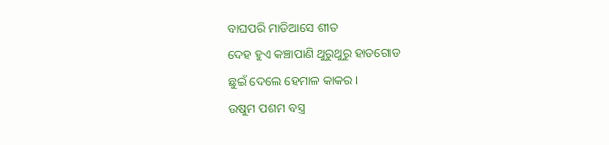ବାଘପରି ମାଡିଆସେ ଶୀତ
ଦେହ ହୁଏ କଞ୍ଚାପାଣି ଥୁରୁଥୁରୁ ହାତଗୋଡ
ଛୁଇଁ ଦେଲେ ହେମାଳ କାକର ।
ଉଷୁମ ପଶମ ବସ୍ତ୍ର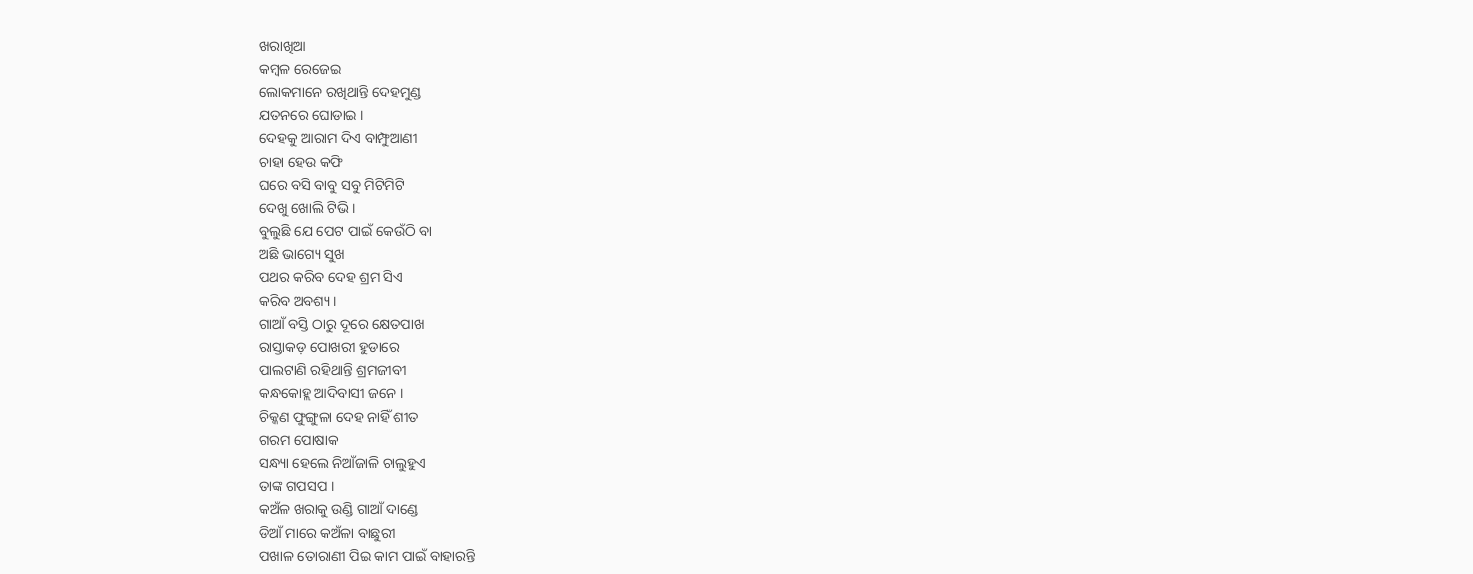ଖରାଖିଆ
କମ୍ବଳ ରେଜେଇ
ଲୋକମାନେ ରଖିଥାନ୍ତି ଦେହମୁଣ୍ଡ
ଯତନରେ ଘୋଡାଇ ।
ଦେହକୁ ଆରାମ ଦିଏ ବାମ୍ଫୁଆଣୀ
ଚାହା ହେଉ କଫି
ଘରେ ବସି ବାବୁ ସବୁ ମିଟିମିଟି
ଦେଖୁ ଖୋଲି ଟିଭି ।
ବୁଲୁଛି ଯେ ପେଟ ପାଇଁ କେଉଁଠି ବା
ଅଛି ଭାଗ୍ୟେ ସୁଖ
ପଥର କରିବ ଦେହ ଶ୍ରମ ସିଏ
କରିବ ଅବଶ୍ୟ ।
ଗାଆଁ ବସ୍ତି ଠାରୁ ଦୂରେ କ୍ଷେତପାଖ
ରାସ୍ତାକଡ଼ ପୋଖରୀ ହୁଡାରେ
ପାଲଟାଣି ରହିଥାନ୍ତି ଶ୍ରମଜୀବୀ
କନ୍ଧକୋହ୍ଲ ଆଦିବାସୀ ଜନେ ।
ଚିକ୍କଣ ଫୁଙ୍ଗୁଳା ଦେହ ନାହିଁ ଶୀତ
ଗରମ ପୋଷାକ
ସନ୍ଧ୍ୟା ହେଲେ ନିଆଁଜାଳି ଚାଲୁହୁଏ
ତାଙ୍କ ଗପସପ ।
କଅଁଳ ଖରାକୁ ଉଣ୍ଡି ଗାଆଁ ଦାଣ୍ଡେ
ଡିଆଁ ମାରେ କଅଁଳା ବାଛୁରୀ
ପଖାଳ ତୋରାଣୀ ପିଇ କାମ ପାଇଁ ବାହାରନ୍ତି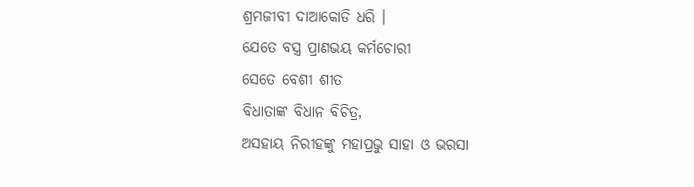ଶ୍ରମଜୀବୀ ଦାଆକୋଡି ଧରି ।
ଯେତେ ବସ୍ତ୍ର ପ୍ରାଣଭୟ କର୍ମଚୋରୀ
ସେତେ ବେଶୀ ଶୀତ
ବିଧାତାଙ୍କ ବିଧାନ ବିଚିତ୍ର,
ଅସହାୟ ନିରୀହଙ୍କୁ ମହାପ୍ରଭୁ ସାହା ଓ ଭରସା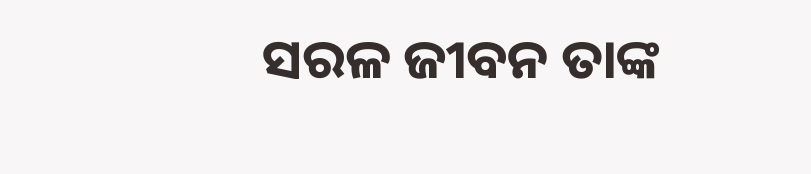ସରଳ ଜୀବନ ତାଙ୍କ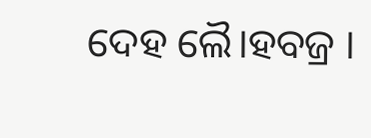ଦେହ ଲୈ।ହବଜ୍ର ।